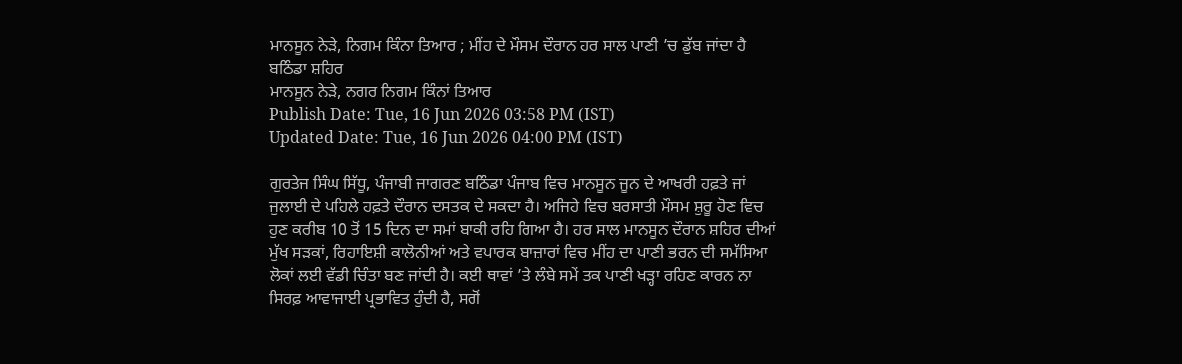ਮਾਨਸੂਨ ਨੇੜੇ, ਨਿਗਮ ਕਿੰਨਾ ਤਿਆਰ ; ਮੀਂਹ ਦੇ ਮੌਸਮ ਦੌਰਾਨ ਹਰ ਸਾਲ ਪਾਣੀ ’ਚ ਡੁੱਬ ਜਾਂਦਾ ਹੈ ਬਠਿੰਡਾ ਸ਼ਹਿਰ
ਮਾਨਸੂਨ ਨੇੜੇ, ਨਗਰ ਨਿਗਮ ਕਿੰਨਾਂ ਤਿਆਰ
Publish Date: Tue, 16 Jun 2026 03:58 PM (IST)
Updated Date: Tue, 16 Jun 2026 04:00 PM (IST)

ਗੁਰਤੇਜ ਸਿੰਘ ਸਿੱਧੂ, ਪੰਜਾਬੀ ਜਾਗਰਣ ਬਠਿੰਡਾ ਪੰਜਾਬ ਵਿਚ ਮਾਨਸੂਨ ਜੂਨ ਦੇ ਆਖਰੀ ਹਫ਼ਤੇ ਜਾਂ ਜੁਲਾਈ ਦੇ ਪਹਿਲੇ ਹਫ਼ਤੇ ਦੌਰਾਨ ਦਸਤਕ ਦੇ ਸਕਦਾ ਹੈ। ਅਜਿਹੇ ਵਿਚ ਬਰਸਾਤੀ ਮੌਸਮ ਸ਼ੁਰੂ ਹੋਣ ਵਿਚ ਹੁਣ ਕਰੀਬ 10 ਤੋਂ 15 ਦਿਨ ਦਾ ਸਮਾਂ ਬਾਕੀ ਰਹਿ ਗਿਆ ਹੈ। ਹਰ ਸਾਲ ਮਾਨਸੂਨ ਦੌਰਾਨ ਸ਼ਹਿਰ ਦੀਆਂ ਮੁੱਖ ਸੜਕਾਂ, ਰਿਹਾਇਸ਼ੀ ਕਾਲੋਨੀਆਂ ਅਤੇ ਵਪਾਰਕ ਬਾਜ਼ਾਰਾਂ ਵਿਚ ਮੀਂਹ ਦਾ ਪਾਣੀ ਭਰਨ ਦੀ ਸਮੱਸਿਆ ਲੋਕਾਂ ਲਈ ਵੱਡੀ ਚਿੰਤਾ ਬਣ ਜਾਂਦੀ ਹੈ। ਕਈ ਥਾਵਾਂ ’ਤੇ ਲੰਬੇ ਸਮੇਂ ਤਕ ਪਾਣੀ ਖੜ੍ਹਾ ਰਹਿਣ ਕਾਰਨ ਨਾ ਸਿਰਫ਼ ਆਵਾਜਾਈ ਪ੍ਰਭਾਵਿਤ ਹੁੰਦੀ ਹੈ, ਸਗੋਂ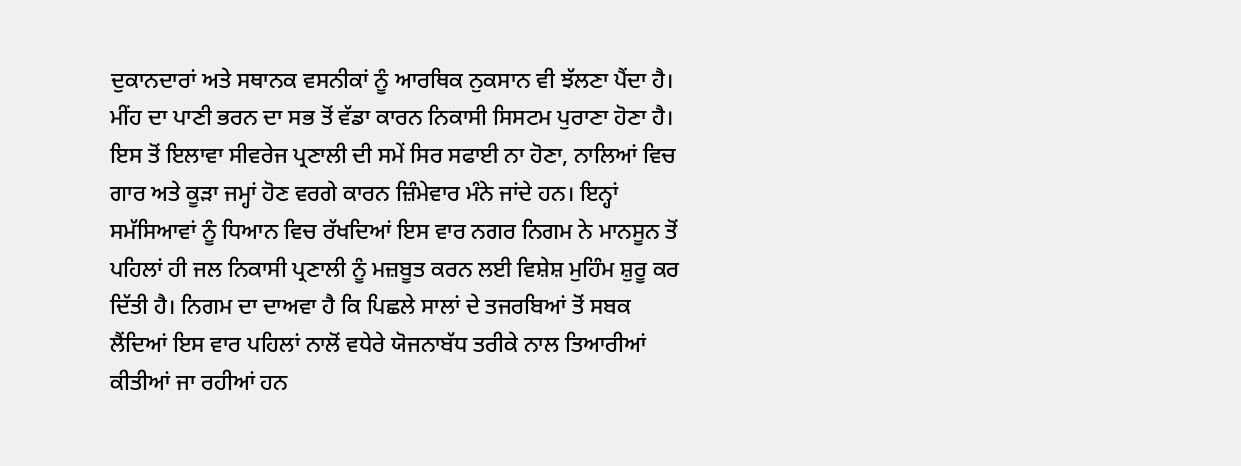ਦੁਕਾਨਦਾਰਾਂ ਅਤੇ ਸਥਾਨਕ ਵਸਨੀਕਾਂ ਨੂੰ ਆਰਥਿਕ ਨੁਕਸਾਨ ਵੀ ਝੱਲਣਾ ਪੈਂਦਾ ਹੈ। ਮੀਂਹ ਦਾ ਪਾਣੀ ਭਰਨ ਦਾ ਸਭ ਤੋਂ ਵੱਡਾ ਕਾਰਨ ਨਿਕਾਸੀ ਸਿਸਟਮ ਪੁਰਾਣਾ ਹੋਣਾ ਹੈ। ਇਸ ਤੋਂ ਇਲਾਵਾ ਸੀਵਰੇਜ ਪ੍ਰਣਾਲੀ ਦੀ ਸਮੇਂ ਸਿਰ ਸਫਾਈ ਨਾ ਹੋਣਾ, ਨਾਲਿਆਂ ਵਿਚ ਗਾਰ ਅਤੇ ਕੂੜਾ ਜਮ੍ਹਾਂ ਹੋਣ ਵਰਗੇ ਕਾਰਨ ਜ਼ਿੰਮੇਵਾਰ ਮੰਨੇ ਜਾਂਦੇ ਹਨ। ਇਨ੍ਹਾਂ ਸਮੱਸਿਆਵਾਂ ਨੂੰ ਧਿਆਨ ਵਿਚ ਰੱਖਦਿਆਂ ਇਸ ਵਾਰ ਨਗਰ ਨਿਗਮ ਨੇ ਮਾਨਸੂਨ ਤੋਂ ਪਹਿਲਾਂ ਹੀ ਜਲ ਨਿਕਾਸੀ ਪ੍ਰਣਾਲੀ ਨੂੰ ਮਜ਼ਬੂਤ ਕਰਨ ਲਈ ਵਿਸ਼ੇਸ਼ ਮੁਹਿੰਮ ਸ਼ੁਰੂ ਕਰ ਦਿੱਤੀ ਹੈ। ਨਿਗਮ ਦਾ ਦਾਅਵਾ ਹੈ ਕਿ ਪਿਛਲੇ ਸਾਲਾਂ ਦੇ ਤਜਰਬਿਆਂ ਤੋਂ ਸਬਕ ਲੈਂਦਿਆਂ ਇਸ ਵਾਰ ਪਹਿਲਾਂ ਨਾਲੋਂ ਵਧੇਰੇ ਯੋਜਨਾਬੱਧ ਤਰੀਕੇ ਨਾਲ ਤਿਆਰੀਆਂ ਕੀਤੀਆਂ ਜਾ ਰਹੀਆਂ ਹਨ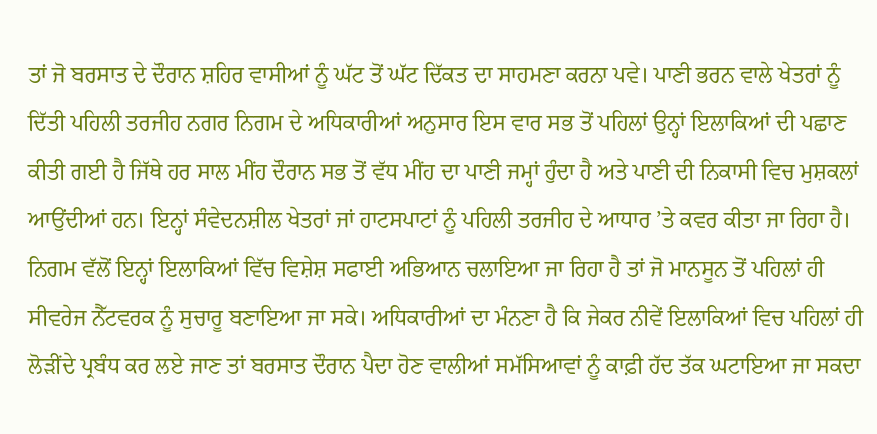ਤਾਂ ਜੋ ਬਰਸਾਤ ਦੇ ਦੌਰਾਨ ਸ਼ਹਿਰ ਵਾਸੀਆਂ ਨੂੰ ਘੱਟ ਤੋਂ ਘੱਟ ਦਿੱਕਤ ਦਾ ਸਾਹਮਣਾ ਕਰਨਾ ਪਵੇ। ਪਾਣੀ ਭਰਨ ਵਾਲੇ ਖੇਤਰਾਂ ਨੂੰ ਦਿੱਤੀ ਪਹਿਲੀ ਤਰਜੀਹ ਨਗਰ ਨਿਗਮ ਦੇ ਅਧਿਕਾਰੀਆਂ ਅਨੁਸਾਰ ਇਸ ਵਾਰ ਸਭ ਤੋਂ ਪਹਿਲਾਂ ਉਨ੍ਹਾਂ ਇਲਾਕਿਆਂ ਦੀ ਪਛਾਣ ਕੀਤੀ ਗਈ ਹੈ ਜਿੱਥੇ ਹਰ ਸਾਲ ਮੀਂਹ ਦੌਰਾਨ ਸਭ ਤੋਂ ਵੱਧ ਮੀਂਹ ਦਾ ਪਾਣੀ ਜਮ੍ਹਾਂ ਹੁੰਦਾ ਹੈ ਅਤੇ ਪਾਣੀ ਦੀ ਨਿਕਾਸੀ ਵਿਚ ਮੁਸ਼ਕਲਾਂ ਆਉਂਦੀਆਂ ਹਨ। ਇਨ੍ਹਾਂ ਸੰਵੇਦਨਸ਼ੀਲ ਖੇਤਰਾਂ ਜਾਂ ਹਾਟਸਪਾਟਾਂ ਨੂੰ ਪਹਿਲੀ ਤਰਜੀਹ ਦੇ ਆਧਾਰ ’ਤੇ ਕਵਰ ਕੀਤਾ ਜਾ ਰਿਹਾ ਹੈ। ਨਿਗਮ ਵੱਲੋਂ ਇਨ੍ਹਾਂ ਇਲਾਕਿਆਂ ਵਿੱਚ ਵਿਸ਼ੇਸ਼ ਸਫਾਈ ਅਭਿਆਨ ਚਲਾਇਆ ਜਾ ਰਿਹਾ ਹੈ ਤਾਂ ਜੋ ਮਾਨਸੂਨ ਤੋਂ ਪਹਿਲਾਂ ਹੀ ਸੀਵਰੇਜ ਨੈੱਟਵਰਕ ਨੂੰ ਸੁਚਾਰੂ ਬਣਾਇਆ ਜਾ ਸਕੇ। ਅਧਿਕਾਰੀਆਂ ਦਾ ਮੰਨਣਾ ਹੈ ਕਿ ਜੇਕਰ ਨੀਵੇਂ ਇਲਾਕਿਆਂ ਵਿਚ ਪਹਿਲਾਂ ਹੀ ਲੋੜੀਂਦੇ ਪ੍ਰਬੰਧ ਕਰ ਲਏ ਜਾਣ ਤਾਂ ਬਰਸਾਤ ਦੌਰਾਨ ਪੈਦਾ ਹੋਣ ਵਾਲੀਆਂ ਸਮੱਸਿਆਵਾਂ ਨੂੰ ਕਾਫ਼ੀ ਹੱਦ ਤੱਕ ਘਟਾਇਆ ਜਾ ਸਕਦਾ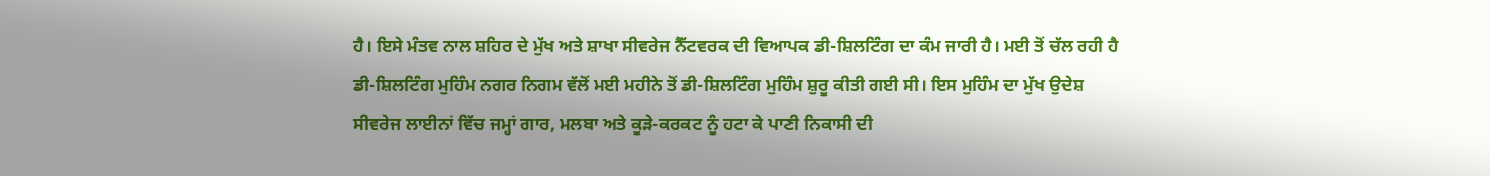ਹੈ। ਇਸੇ ਮੰਤਵ ਨਾਲ ਸ਼ਹਿਰ ਦੇ ਮੁੱਖ ਅਤੇ ਸ਼ਾਖਾ ਸੀਵਰੇਜ ਨੈੱਟਵਰਕ ਦੀ ਵਿਆਪਕ ਡੀ-ਸ਼ਿਲਟਿੰਗ ਦਾ ਕੰਮ ਜਾਰੀ ਹੈ। ਮਈ ਤੋਂ ਚੱਲ ਰਹੀ ਹੈ ਡੀ-ਸ਼ਿਲਟਿੰਗ ਮੁਹਿੰਮ ਨਗਰ ਨਿਗਮ ਵੱਲੋਂ ਮਈ ਮਹੀਨੇ ਤੋਂ ਡੀ-ਸ਼ਿਲਟਿੰਗ ਮੁਹਿੰਮ ਸ਼ੁਰੂ ਕੀਤੀ ਗਈ ਸੀ। ਇਸ ਮੁਹਿੰਮ ਦਾ ਮੁੱਖ ਉਦੇਸ਼ ਸੀਵਰੇਜ ਲਾਈਨਾਂ ਵਿੱਚ ਜਮ੍ਹਾਂ ਗਾਰ, ਮਲਬਾ ਅਤੇ ਕੂੜੇ-ਕਰਕਟ ਨੂੰ ਹਟਾ ਕੇ ਪਾਣੀ ਨਿਕਾਸੀ ਦੀ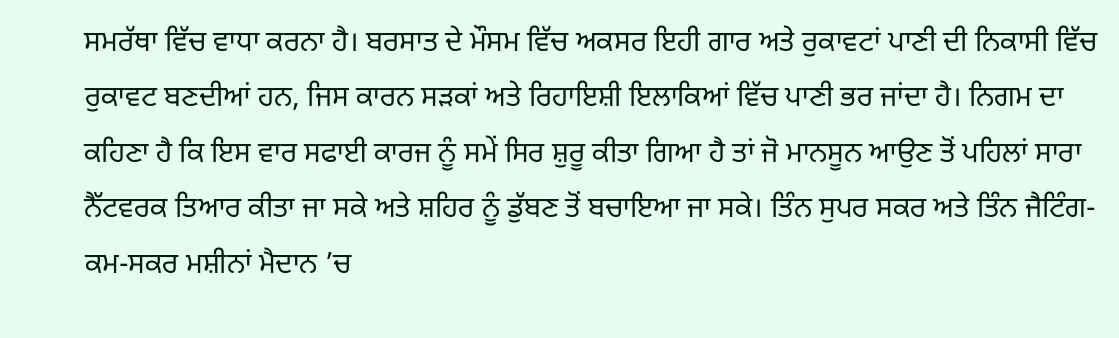ਸਮਰੱਥਾ ਵਿੱਚ ਵਾਧਾ ਕਰਨਾ ਹੈ। ਬਰਸਾਤ ਦੇ ਮੌਸਮ ਵਿੱਚ ਅਕਸਰ ਇਹੀ ਗਾਰ ਅਤੇ ਰੁਕਾਵਟਾਂ ਪਾਣੀ ਦੀ ਨਿਕਾਸੀ ਵਿੱਚ ਰੁਕਾਵਟ ਬਣਦੀਆਂ ਹਨ, ਜਿਸ ਕਾਰਨ ਸੜਕਾਂ ਅਤੇ ਰਿਹਾਇਸ਼ੀ ਇਲਾਕਿਆਂ ਵਿੱਚ ਪਾਣੀ ਭਰ ਜਾਂਦਾ ਹੈ। ਨਿਗਮ ਦਾ ਕਹਿਣਾ ਹੈ ਕਿ ਇਸ ਵਾਰ ਸਫਾਈ ਕਾਰਜ ਨੂੰ ਸਮੇਂ ਸਿਰ ਸ਼ੁਰੂ ਕੀਤਾ ਗਿਆ ਹੈ ਤਾਂ ਜੋ ਮਾਨਸੂਨ ਆਉਣ ਤੋਂ ਪਹਿਲਾਂ ਸਾਰਾ ਨੈੱਟਵਰਕ ਤਿਆਰ ਕੀਤਾ ਜਾ ਸਕੇ ਅਤੇ ਸ਼ਹਿਰ ਨੂੰ ਡੁੱਬਣ ਤੋਂ ਬਚਾਇਆ ਜਾ ਸਕੇ। ਤਿੰਨ ਸੁਪਰ ਸਕਰ ਅਤੇ ਤਿੰਨ ਜੈਟਿੰਗ-ਕਮ-ਸਕਰ ਮਸ਼ੀਨਾਂ ਮੈਦਾਨ ’ਚ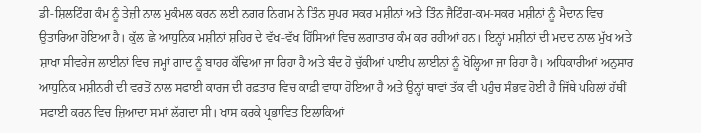ਡੀ-ਸ਼ਿਲਟਿੰਗ ਕੰਮ ਨੂੰ ਤੇਜ਼ੀ ਨਾਲ ਮੁਕੰਮਲ ਕਰਨ ਲਈ ਨਗਰ ਨਿਗਮ ਨੇ ਤਿੰਨ ਸੁਪਰ ਸਕਰ ਮਸ਼ੀਨਾਂ ਅਤੇ ਤਿੰਨ ਜੈਟਿੰਗ-ਕਮ-ਸਕਰ ਮਸ਼ੀਨਾਂ ਨੂੰ ਮੈਦਾਨ ਵਿਚ ਉਤਾਰਿਆ ਹੋਇਆ ਹੈ। ਕੁੱਲ ਛੇ ਆਧੁਨਿਕ ਮਸ਼ੀਨਾਂ ਸ਼ਹਿਰ ਦੇ ਵੱਖ-ਵੱਖ ਹਿੱਸਿਆਂ ਵਿਚ ਲਗਾਤਾਰ ਕੰਮ ਕਰ ਰਹੀਆਂ ਹਨ। ਇਨ੍ਹਾਂ ਮਸ਼ੀਨਾਂ ਦੀ ਮਦਦ ਨਾਲ ਮੁੱਖ ਅਤੇ ਸ਼ਾਖਾ ਸੀਵਰੇਜ ਲਾਈਨਾਂ ਵਿਚ ਜਮ੍ਹਾਂ ਗਾਦ ਨੂੰ ਬਾਹਰ ਕੱਢਿਆ ਜਾ ਰਿਹਾ ਹੈ ਅਤੇ ਬੰਦ ਹੋ ਚੁੱਕੀਆਂ ਪਾਈਪ ਲਾਈਨਾਂ ਨੂੰ ਖੋਲ੍ਹਿਆ ਜਾ ਰਿਹਾ ਹੈ। ਅਧਿਕਾਰੀਆਂ ਅਨੁਸਾਰ ਆਧੁਨਿਕ ਮਸ਼ੀਨਰੀ ਦੀ ਵਰਤੋਂ ਨਾਲ ਸਫਾਈ ਕਾਰਜ ਦੀ ਰਫ਼ਤਾਰ ਵਿਚ ਕਾਫ਼ੀ ਵਾਧਾ ਹੋਇਆ ਹੈ ਅਤੇ ਉਨ੍ਹਾਂ ਥਾਵਾਂ ਤੱਕ ਵੀ ਪਹੁੰਚ ਸੰਭਵ ਹੋਈ ਹੈ ਜਿੱਥੇ ਪਹਿਲਾਂ ਹੱਥੀਂ ਸਫਾਈ ਕਰਨ ਵਿਚ ਜ਼ਿਆਦਾ ਸਮਾਂ ਲੱਗਦਾ ਸੀ। ਖਾਸ ਕਰਕੇ ਪ੍ਰਭਾਵਿਤ ਇਲਾਕਿਆਂ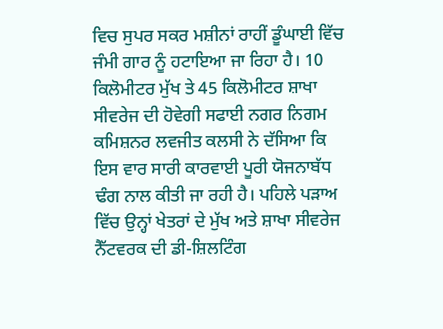ਵਿਚ ਸੁਪਰ ਸਕਰ ਮਸ਼ੀਨਾਂ ਰਾਹੀਂ ਡੂੰਘਾਈ ਵਿੱਚ ਜੰਮੀ ਗਾਰ ਨੂੰ ਹਟਾਇਆ ਜਾ ਰਿਹਾ ਹੈ। 10 ਕਿਲੋਮੀਟਰ ਮੁੱਖ ਤੇ 45 ਕਿਲੋਮੀਟਰ ਸ਼ਾਖਾ ਸੀਵਰੇਜ ਦੀ ਹੋਵੇਗੀ ਸਫਾਈ ਨਗਰ ਨਿਗਮ ਕਮਿਸ਼ਨਰ ਲਵਜੀਤ ਕਲਸੀ ਨੇ ਦੱਸਿਆ ਕਿ ਇਸ ਵਾਰ ਸਾਰੀ ਕਾਰਵਾਈ ਪੂਰੀ ਯੋਜਨਾਬੱਧ ਢੰਗ ਨਾਲ ਕੀਤੀ ਜਾ ਰਹੀ ਹੈ। ਪਹਿਲੇ ਪੜਾਅ ਵਿੱਚ ਉਨ੍ਹਾਂ ਖੇਤਰਾਂ ਦੇ ਮੁੱਖ ਅਤੇ ਸ਼ਾਖਾ ਸੀਵਰੇਜ ਨੈੱਟਵਰਕ ਦੀ ਡੀ-ਸ਼ਿਲਟਿੰਗ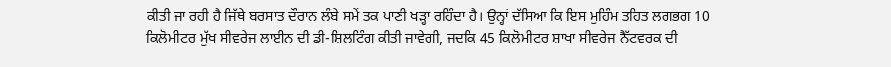ਕੀਤੀ ਜਾ ਰਹੀ ਹੈ ਜਿੱਥੇ ਬਰਸਾਤ ਦੌਰਾਨ ਲੰਬੇ ਸਮੇਂ ਤਕ ਪਾਣੀ ਖੜ੍ਹਾ ਰਹਿੰਦਾ ਹੈ। ਉਨ੍ਹਾਂ ਦੱਸਿਆ ਕਿ ਇਸ ਮੁਹਿੰਮ ਤਹਿਤ ਲਗਭਗ 10 ਕਿਲੋਮੀਟਰ ਮੁੱਖ ਸੀਵਰੇਜ ਲਾਈਨ ਦੀ ਡੀ-ਸ਼ਿਲਟਿੰਗ ਕੀਤੀ ਜਾਵੇਗੀ, ਜਦਕਿ 45 ਕਿਲੋਮੀਟਰ ਸ਼ਾਖਾ ਸੀਵਰੇਜ ਨੈੱਟਵਰਕ ਦੀ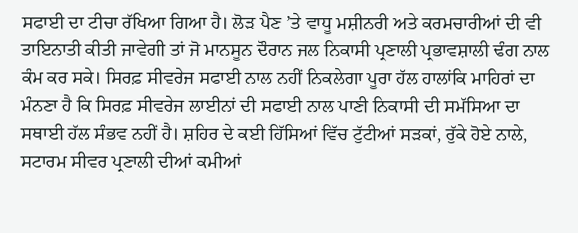ਸਫਾਈ ਦਾ ਟੀਚਾ ਰੱਖਿਆ ਗਿਆ ਹੈ। ਲੋੜ ਪੈਣ ’ਤੇ ਵਾਧੂ ਮਸ਼ੀਨਰੀ ਅਤੇ ਕਰਮਚਾਰੀਆਂ ਦੀ ਵੀ ਤਾਇਨਾਤੀ ਕੀਤੀ ਜਾਵੇਗੀ ਤਾਂ ਜੋ ਮਾਨਸੂਨ ਦੌਰਾਨ ਜਲ ਨਿਕਾਸੀ ਪ੍ਰਣਾਲੀ ਪ੍ਰਭਾਵਸ਼ਾਲੀ ਢੰਗ ਨਾਲ ਕੰਮ ਕਰ ਸਕੇ। ਸਿਰਫ਼ ਸੀਵਰੇਜ ਸਫਾਈ ਨਾਲ ਨਹੀਂ ਨਿਕਲੇਗਾ ਪੂਰਾ ਹੱਲ ਹਾਲਾਂਕਿ ਮਾਹਿਰਾਂ ਦਾ ਮੰਨਣਾ ਹੈ ਕਿ ਸਿਰਫ਼ ਸੀਵਰੇਜ ਲਾਈਨਾਂ ਦੀ ਸਫਾਈ ਨਾਲ ਪਾਣੀ ਨਿਕਾਸੀ ਦੀ ਸਮੱਸਿਆ ਦਾ ਸਥਾਈ ਹੱਲ ਸੰਭਵ ਨਹੀਂ ਹੈ। ਸ਼ਹਿਰ ਦੇ ਕਈ ਹਿੱਸਿਆਂ ਵਿੱਚ ਟੁੱਟੀਆਂ ਸੜਕਾਂ, ਰੁੱਕੇ ਹੋਏ ਨਾਲੇ, ਸਟਾਰਮ ਸੀਵਰ ਪ੍ਰਣਾਲੀ ਦੀਆਂ ਕਮੀਆਂ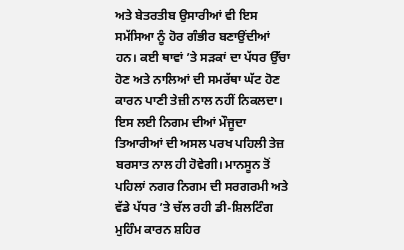ਅਤੇ ਬੇਤਰਤੀਬ ਉਸਾਰੀਆਂ ਵੀ ਇਸ ਸਮੱਸਿਆ ਨੂੰ ਹੋਰ ਗੰਭੀਰ ਬਣਾਉਂਦੀਆਂ ਹਨ। ਕਈ ਥਾਵਾਂ ’ਤੇ ਸੜਕਾਂ ਦਾ ਪੱਧਰ ਉੱਚਾ ਹੋਣ ਅਤੇ ਨਾਲਿਆਂ ਦੀ ਸਮਰੱਥਾ ਘੱਟ ਹੋਣ ਕਾਰਨ ਪਾਣੀ ਤੇਜ਼ੀ ਨਾਲ ਨਹੀਂ ਨਿਕਲਦਾ। ਇਸ ਲਈ ਨਿਗਮ ਦੀਆਂ ਮੌਜੂਦਾ ਤਿਆਰੀਆਂ ਦੀ ਅਸਲ ਪਰਖ ਪਹਿਲੀ ਤੇਜ਼ ਬਰਸਾਤ ਨਾਲ ਹੀ ਹੋਵੇਗੀ। ਮਾਨਸੂਨ ਤੋਂ ਪਹਿਲਾਂ ਨਗਰ ਨਿਗਮ ਦੀ ਸਰਗਰਮੀ ਅਤੇ ਵੱਡੇ ਪੱਧਰ ’ਤੇ ਚੱਲ ਰਹੀ ਡੀ-ਸ਼ਿਲਟਿੰਗ ਮੁਹਿੰਮ ਕਾਰਨ ਸ਼ਹਿਰ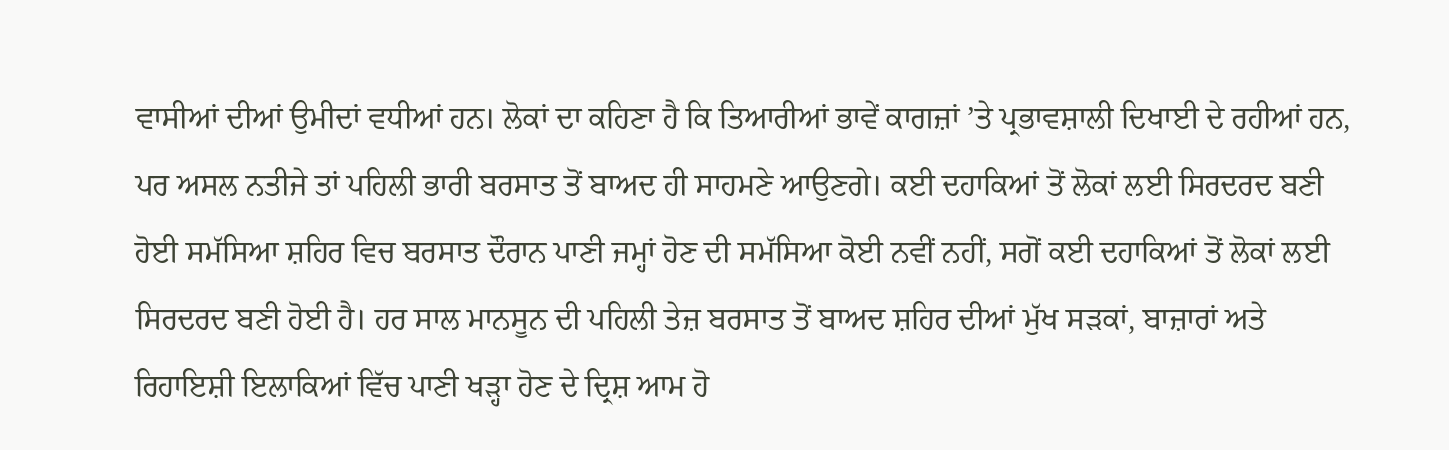ਵਾਸੀਆਂ ਦੀਆਂ ਉਮੀਦਾਂ ਵਧੀਆਂ ਹਨ। ਲੋਕਾਂ ਦਾ ਕਹਿਣਾ ਹੈ ਕਿ ਤਿਆਰੀਆਂ ਭਾਵੇਂ ਕਾਗਜ਼ਾਂ ’ਤੇ ਪ੍ਰਭਾਵਸ਼ਾਲੀ ਦਿਖਾਈ ਦੇ ਰਹੀਆਂ ਹਨ, ਪਰ ਅਸਲ ਨਤੀਜੇ ਤਾਂ ਪਹਿਲੀ ਭਾਰੀ ਬਰਸਾਤ ਤੋਂ ਬਾਅਦ ਹੀ ਸਾਹਮਣੇ ਆਉਣਗੇ। ਕਈ ਦਹਾਕਿਆਂ ਤੋਂ ਲੋਕਾਂ ਲਈ ਸਿਰਦਰਦ ਬਣੀ ਹੋਈ ਸਮੱਸਿਆ ਸ਼ਹਿਰ ਵਿਚ ਬਰਸਾਤ ਦੌਰਾਨ ਪਾਣੀ ਜਮ੍ਹਾਂ ਹੋਣ ਦੀ ਸਮੱਸਿਆ ਕੋਈ ਨਵੀਂ ਨਹੀਂ, ਸਗੋਂ ਕਈ ਦਹਾਕਿਆਂ ਤੋਂ ਲੋਕਾਂ ਲਈ ਸਿਰਦਰਦ ਬਣੀ ਹੋਈ ਹੈ। ਹਰ ਸਾਲ ਮਾਨਸੂਨ ਦੀ ਪਹਿਲੀ ਤੇਜ਼ ਬਰਸਾਤ ਤੋਂ ਬਾਅਦ ਸ਼ਹਿਰ ਦੀਆਂ ਮੁੱਖ ਸੜਕਾਂ, ਬਾਜ਼ਾਰਾਂ ਅਤੇ ਰਿਹਾਇਸ਼ੀ ਇਲਾਕਿਆਂ ਵਿੱਚ ਪਾਣੀ ਖੜ੍ਹਾ ਹੋਣ ਦੇ ਦ੍ਰਿਸ਼ ਆਮ ਹੋ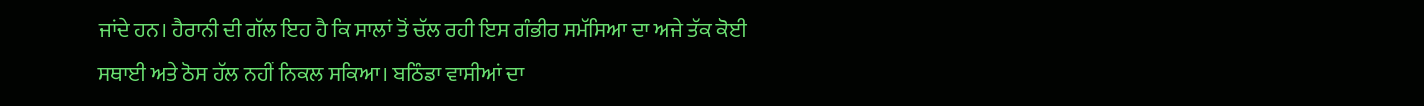ਜਾਂਦੇ ਹਨ। ਹੈਰਾਨੀ ਦੀ ਗੱਲ ਇਹ ਹੈ ਕਿ ਸਾਲਾਂ ਤੋਂ ਚੱਲ ਰਹੀ ਇਸ ਗੰਭੀਰ ਸਮੱਸਿਆ ਦਾ ਅਜੇ ਤੱਕ ਕੋਈ ਸਥਾਈ ਅਤੇ ਠੋਸ ਹੱਲ ਨਹੀਂ ਨਿਕਲ ਸਕਿਆ। ਬਠਿੰਡਾ ਵਾਸੀਆਂ ਦਾ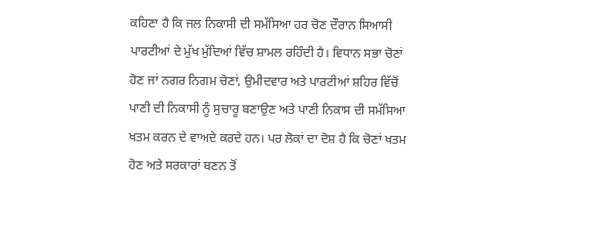ਕਹਿਣਾ ਹੈ ਕਿ ਜਲ ਨਿਕਾਸੀ ਦੀ ਸਮੱਸਿਆ ਹਰ ਚੋਣ ਦੌਰਾਨ ਸਿਆਸੀ ਪਾਰਟੀਆਂ ਦੇ ਮੁੱਖ ਮੁੱਦਿਆਂ ਵਿੱਚ ਸ਼ਾਮਲ ਰਹਿੰਦੀ ਹੈ। ਵਿਧਾਨ ਸਭਾ ਚੋਣਾਂ ਹੋਣ ਜਾਂ ਨਗਰ ਨਿਗਮ ਚੋਣਾਂ, ਉਮੀਦਵਾਰ ਅਤੇ ਪਾਰਟੀਆਂ ਸ਼ਹਿਰ ਵਿੱਚੋਂ ਪਾਣੀ ਦੀ ਨਿਕਾਸੀ ਨੂੰ ਸੁਚਾਰੂ ਬਣਾਉਣ ਅਤੇ ਪਾਣੀ ਨਿਕਾਸ ਦੀ ਸਮੱਸਿਆ ਖਤਮ ਕਰਨ ਦੇ ਵਾਅਦੇ ਕਰਦੇ ਹਨ। ਪਰ ਲੋਕਾਂ ਦਾ ਦੋਸ਼ ਹੈ ਕਿ ਚੋਣਾਂ ਖਤਮ ਹੋਣ ਅਤੇ ਸਰਕਾਰਾਂ ਬਣਨ ਤੋਂ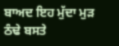ਬਾਅਦ ਇਹ ਮੁੱਦਾ ਮੁੜ ਠੰਢੇ ਬਸਤੇ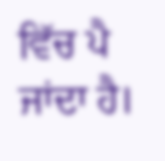ਵਿੱਚ ਪੈ ਜਾਂਦਾ ਹੈ।